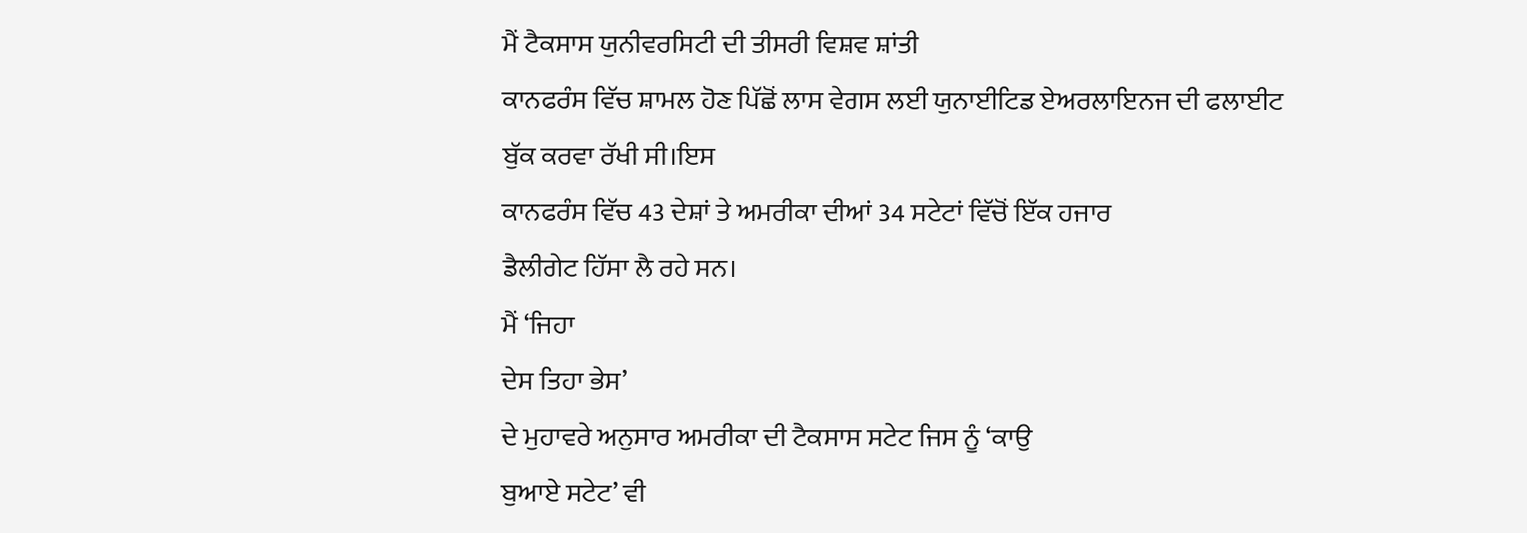ਮੈਂ ਟੈਕਸਾਸ ਯੁਨੀਵਰਸਿਟੀ ਦੀ ਤੀਸਰੀ ਵਿਸ਼ਵ ਸ਼ਾਂਤੀ
ਕਾਨਫਰੰਸ ਵਿੱਚ ਸ਼ਾਮਲ ਹੋਣ ਪਿੱਛੋਂ ਲਾਸ ਵੇਗਸ ਲਈ ਯੁਨਾਈਟਿਡ ਏਅਰਲਾਇਨਜ ਦੀ ਫਲਾਈਟ
ਬੁੱਕ ਕਰਵਾ ਰੱਖੀ ਸੀ।ਇਸ
ਕਾਨਫਰੰਸ ਵਿੱਚ 43 ਦੇਸ਼ਾਂ ਤੇ ਅਮਰੀਕਾ ਦੀਆਂ 34 ਸਟੇਟਾਂ ਵਿੱਚੋਂ ਇੱਕ ਹਜਾਰ
ਡੈਲੀਗੇਟ ਹਿੱਸਾ ਲੈ ਰਹੇ ਸਨ।
ਮੈਂ ‘ਜਿਹਾ
ਦੇਸ ਤਿਹਾ ਭੇਸ’
ਦੇ ਮੁਹਾਵਰੇ ਅਨੁਸਾਰ ਅਮਰੀਕਾ ਦੀ ਟੈਕਸਾਸ ਸਟੇਟ ਜਿਸ ਨੂੰ ‘ਕਾਉ
ਬੁਆਏ ਸਟੇਟ’ ਵੀ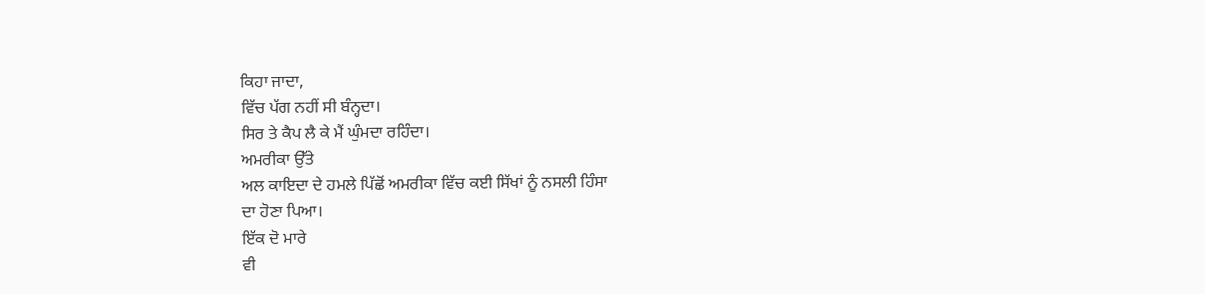ਕਿਹਾ ਜਾਦਾ,
ਵਿੱਚ ਪੱਗ ਨਹੀਂ ਸੀ ਬੰਨ੍ਹਦਾ।
ਸਿਰ ਤੇ ਕੈਪ ਲੈ ਕੇ ਮੈਂ ਘੁੰਮਦਾ ਰਹਿੰਦਾ।
ਅਮਰੀਕਾ ਉੱਤੇ
ਅਲ ਕਾਇਦਾ ਦੇ ਹਮਲੇ ਪਿੱਛੋਂ ਅਮਰੀਕਾ ਵਿੱਚ ਕਈ ਸਿੱਖਾਂ ਨੂੰ ਨਸਲੀ ਹਿੰਸਾ
ਦਾ ਹੋਣਾ ਪਿਆ।
ਇੱਕ ਦੋ ਮਾਰੇ
ਵੀ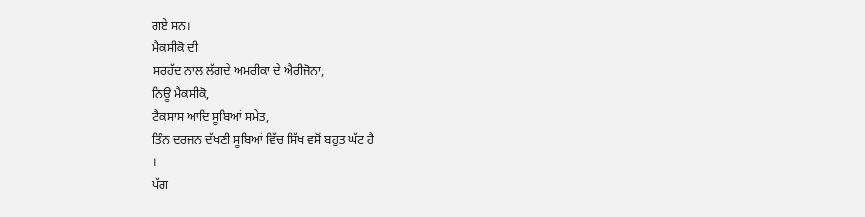ਗਏ ਸਨ।
ਮੈਕਸੀਕੋ ਦੀ
ਸਰਹੱਦ ਨਾਲ ਲੱਗਦੇ ਅਮਰੀਕਾ ਦੇ ਐਰੀਜੋਨਾ,
ਨਿਊ ਮੈਕਸੀਕੋ,
ਟੈਕਸਾਸ ਆਦਿ ਸੂਬਿਆਂ ਸਮੇਤ,
ਤਿੰਨ ਦਰਜਨ ਦੱਖਣੀ ਸੂਬਿਆਂ ਵਿੱਚ ਸਿੱਖ ਵਸੋਂ ਬਹੁਤ ਘੱਟ ਹੈ
।
ਪੱਗ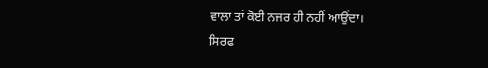ਵਾਲਾ ਤਾਂ ਕੋਈ ਨਜਰ ਹੀ ਨਹੀਂ ਆਉਂਦਾ।
ਸਿਰਫ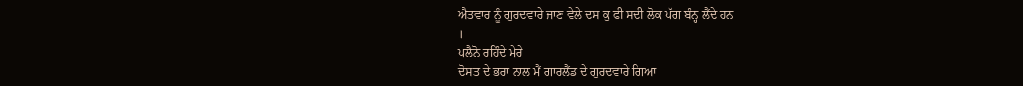ਐਤਵਾਰ ਨੂੰ ਗੁਰਦਵਾਰੇ ਜਾਣ ਵੇਲੇ ਦਸ ਕੁ ਫੀ ਸਦੀ ਲੋਕ ਪੱਗ ਬੰਨ੍ਹ ਲੈਂਦੇ ਹਨ
।
ਪਲੈਨੋ ਰਹਿੰਦੇ ਮੇਰੇ
ਦੋਸਤ ਦੇ ਭਰਾ ਨਾਲ ਮੈਂ ਗਾਰਲੈਂਡ ਦੇ ਗੁਰਦਵਾਰੇ ਗਿਆ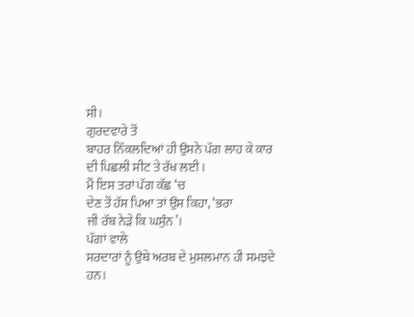ਸੀ।
ਗੁਰਦਵਾਰੇ ਤੋਂ
ਬਾਹਰ ਨਿੱਕਲਦਿਆਂ ਹੀ ਉਸਨੇ ਪੱਗ ਲਾਹ ਕੇ ਕਾਰ ਦੀ ਪਿਛਲੀ ਸੀਟ ਤੇ ਰੱਖ ਲਈ।
ਮੈਂ ਇਸ ਤਰਾਂ ਪੱਗ ਕੱਛ ‘ਚ
ਦੇਣ ਤੋਂ ਹੱਸ ਪਿਆ ਤਾਂ ਉਸ ਕਿਹਾ, ‘ਭਰਾ
ਜੀ ਰੱਬ ਨੇੜੇ ਕਿ ਘਸੁੰਨ’।
ਪੱਗਾਂ ਵਾਲੇ
ਸਰਦਾਰਾਂ ਨੂੰ ਉਥੇ ਅਰਬ ਦੇ ਮੁਸਲਮਾਨ ਹੀ ਸਮਝਦੇ ਹਨ।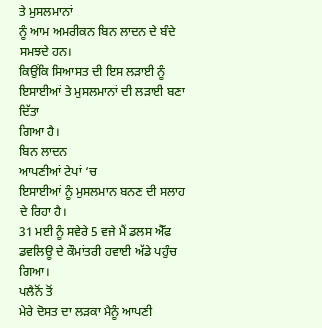ਤੇ ਮੁਸਲਮਾਨਾਂ
ਨੂੰ ਆਮ ਅਮਰੀਕਨ ਬਿਨ ਲਾਦਨ ਦੇ ਬੰਦੇ ਸਮਝਦੇ ਹਨ।
ਕਿਉਂਕਿ ਸਿਆਸਤ ਦੀ ਇਸ ਲੜਾਈ ਨੂੰ ਇਸਾਈਆਂ ਤੇ ਮੁਸਲਮਾਨਾਂ ਦੀ ਲੜਾਈ ਬਣਾ ਦਿੱਤਾ
ਗਿਆ ਹੈ।
ਬਿਨ ਲਾਦਨ
ਆਪਣੀਆਂ ਟੇਪਾਂ ‘ਚ
ਇਸਾਈਆਂ ਨੂੰ ਮੁਸਲਮਾਨ ਬਨਣ ਦੀ ਸਲਾਹ ਦੇ ਰਿਹਾ ਹੈ।
31 ਮਈ ਨੂੰ ਸਵੇਰੇ 5 ਵਜੇ ਮੈਂ ਡਲਸ ਐੱਫ ਡਵਲਿਊ ਦੇ ਕੌਮਾਂਤਰੀ ਹਵਾਈ ਅੱਡੇ ਪਹੁੰਚ
ਗਿਆ।
ਪਲੈਨੋਂ ਤੋਂ
ਮੇਰੇ ਦੋਸਤ ਦਾ ਲੜਕਾ ਮੈਨੂੰ ਆਪਣੀ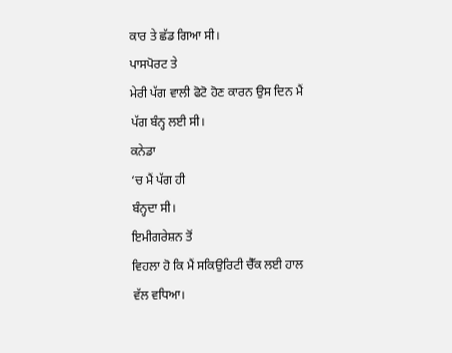ਕਾਰ ਤੇ ਛੱਡ ਗਿਆ ਸੀ।
ਪਾਸਪੋਰਟ ਤੇ
ਮੇਰੀ ਪੱਗ ਵਾਲੀ ਫੋਟੋ ਹੋਣ ਕਾਰਨ ਉਸ ਦਿਨ ਮੈਂ ਪੱਗ ਬੰਨ੍ਹ ਲਈ ਸੀ।
ਕਨੇਡਾ
‘ਚ ਮੈਂ ਪੱਗ ਹੀ
ਬੰਨ੍ਹਦਾ ਸੀ।
ਇਮੀਗਰੇਸ਼ਨ ਤੋਂ
ਵਿਹਲਾ ਹੋ ਕਿ ਮੈਂ ਸਕਿਉਰਿਟੀ ਚੈੱਕ ਲਈ ਹਾਲ ਵੱਲ ਵਧਿਆ।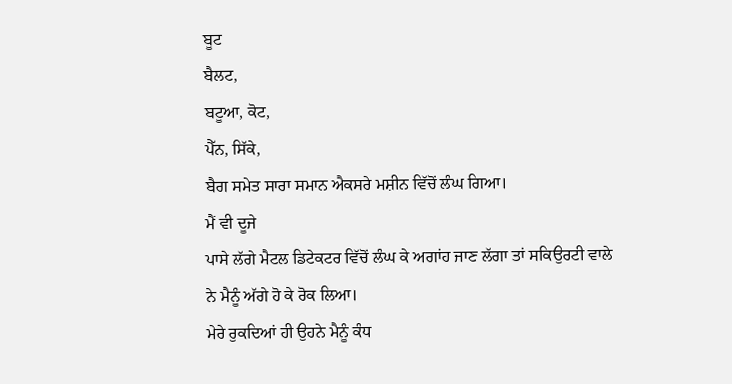ਬੂਟ
ਬੈਲਟ,
ਬਟੂਆ, ਕੋਟ,
ਪੈੱਨ, ਸਿੱਕੇ,
ਬੈਗ ਸਮੇਤ ਸਾਰਾ ਸਮਾਨ ਐਕਸਰੇ ਮਸ਼ੀਨ ਵਿੱਚੋਂ ਲੰਘ ਗਿਆ।
ਮੈਂ ਵੀ ਦੂਜੇ
ਪਾਸੇ ਲੱਗੇ ਮੈਟਲ ਡਿਟੇਕਟਰ ਵਿੱਚੋਂ ਲੰਘ ਕੇ ਅਗਾਂਹ ਜਾਣ ਲੱਗਾ ਤਾਂ ਸਕਿਉਰਟੀ ਵਾਲੇ
ਨੇ ਮੈਨੂੰ ਅੱਗੇ ਹੋ ਕੇ ਰੋਕ ਲਿਆ।
ਮੇਰੇ ਰੁਕਦਿਆਂ ਹੀ ਉਹਨੇ ਮੈਨੂੰ ਕੰਧ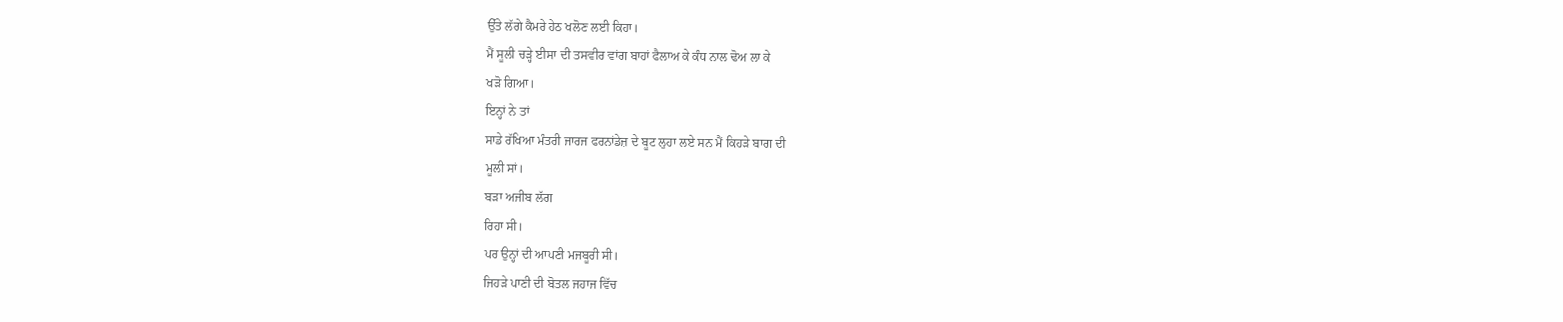ਉੱਤੇ ਲੱਗੇ ਕੈਮਰੇ ਹੇਠ ਖਲੋਣ ਲਈ ਕਿਹਾ।
ਮੈਂ ਸੂਲੀ ਚੜ੍ਹੇ ਈਸਾ ਦੀ ਤਸਵੀਰ ਵਾਂਗ ਬਾਹਾਂ ਫੈਲਾਅ ਕੇ ਕੰਧ ਨਾਲ ਢੋਅ ਲਾ ਕੇ
ਖੜੋ ਗਿਆ।
ਇਨ੍ਹਾਂ ਨੇ ਤਾਂ
ਸਾਡੇ ਰੱਖਿਆ ਮੰਤਰੀ ਜਾਰਜ ਫਰਨਾਂਡੇਜ਼ ਦੇ ਬੂਟ ਲੁਹਾ ਲਏ ਸਨ ਮੈਂ ਕਿਹੜੇ ਬਾਗ ਦੀ
ਮੂਲੀ ਸਾਂ।
ਬੜਾ ਅਜੀਬ ਲੱਗ
ਰਿਹਾ ਸੀ।
ਪਰ ਉਨ੍ਹਾਂ ਦੀ ਆਪਣੀ ਮਜਬੂਰੀ ਸੀ।
ਜਿਹੜੇ ਪਾਣੀ ਦੀ ਬੋਤਲ ਜਹਾਜ ਵਿੱਚ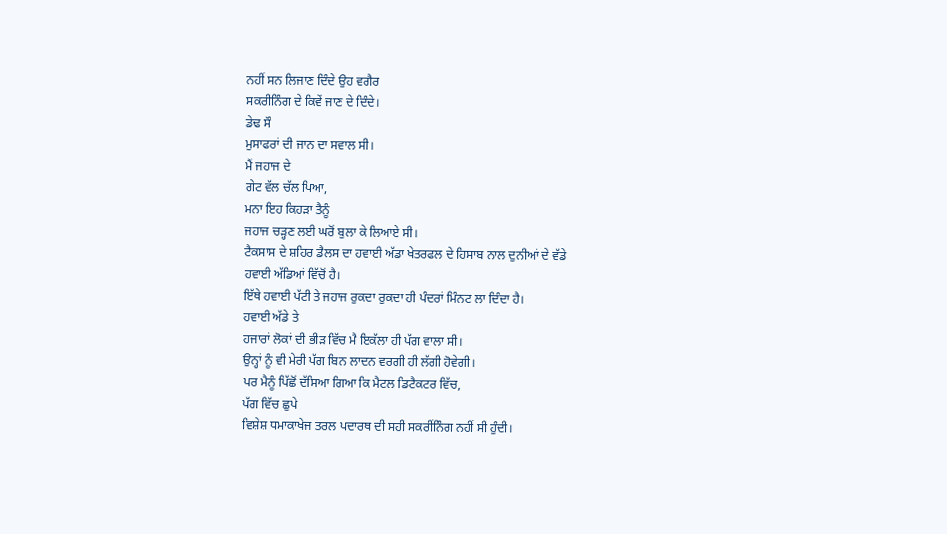ਨਹੀਂ ਸਨ ਲਿਜਾਣ ਦਿੰਦੇ ਉਹ ਵਗੈਰ
ਸਕਰੀਨਿੰਗ ਦੇ ਕਿਵੇਂ ਜਾਣ ਦੇ ਦਿੰਦੇ।
ਡੇਢ ਸੌ
ਮੁਸਾਫਰਾਂ ਦੀ ਜਾਨ ਦਾ ਸਵਾਲ ਸੀ।
ਮੈਂ ਜਹਾਜ ਦੇ
ਗੇਟ ਵੱਲ ਚੱਲ ਪਿਆ,
ਮਨਾ ਇਹ ਕਿਹੜਾ ਤੈਨੂੰ
ਜਹਾਜ ਚੜ੍ਹਣ ਲਈ ਘਰੋਂ ਬੁਲਾ ਕੇ ਲਿਆਏ ਸੀ।
ਟੈਕਸਾਸ ਦੇ ਸ਼ਹਿਰ ਡੈਲਸ ਦਾ ਹਵਾਈ ਅੱਡਾ ਖੇਤਰਫਲ ਦੇ ਹਿਸਾਬ ਨਾਲ ਦੁਨੀਆਂ ਦੇ ਵੱਡੇ
ਹਵਾਈ ਅੱਡਿਆਂ ਵਿੱਚੋਂ ਹੈ।
ਇੱਥੇ ਹਵਾਈ ਪੱਟੀ ਤੇ ਜਹਾਜ ਰੁਕਦਾ ਰੁਕਦਾ ਹੀ ਪੰਦਰਾਂ ਮਿੰਨਟ ਲਾ ਦਿੰਦਾ ਹੈ।
ਹਵਾਈ ਅੱਡੇ ਤੇ
ਹਜਾਰਾਂ ਲੋਕਾਂ ਦੀ ਭੀੜ ਵਿੱਚ ਮੈ ਇਕੱਲਾ ਹੀ ਪੱਗ ਵਾਲਾ ਸੀ।
ਉਨ੍ਹਾਂ ਨੂੰ ਵੀ ਮੇਰੀ ਪੱਗ ਬਿਨ ਲਾਦਨ ਵਰਗੀ ਹੀ ਲੱਗੀ ਹੋਵੇਗੀ।
ਪਰ ਮੈਨੂੰ ਪਿੱਛੋਂ ਦੱਸਿਆ ਗਿਆ ਕਿ ਮੈਟਲ ਡਿਟੈਕਟਰ ਵਿੱਚ,
ਪੱਗ ਵਿੱਚ ਛੁਪੇ
ਵਿਸ਼ੇਸ਼ ਧਮਾਕਾਖੇਜ ਤਰਲ ਪਦਾਰਥ ਦੀ ਸਹੀ ਸਕਰੀਂਨਿੰਗ ਨਹੀਂ ਸੀ ਹੁੰਦੀ।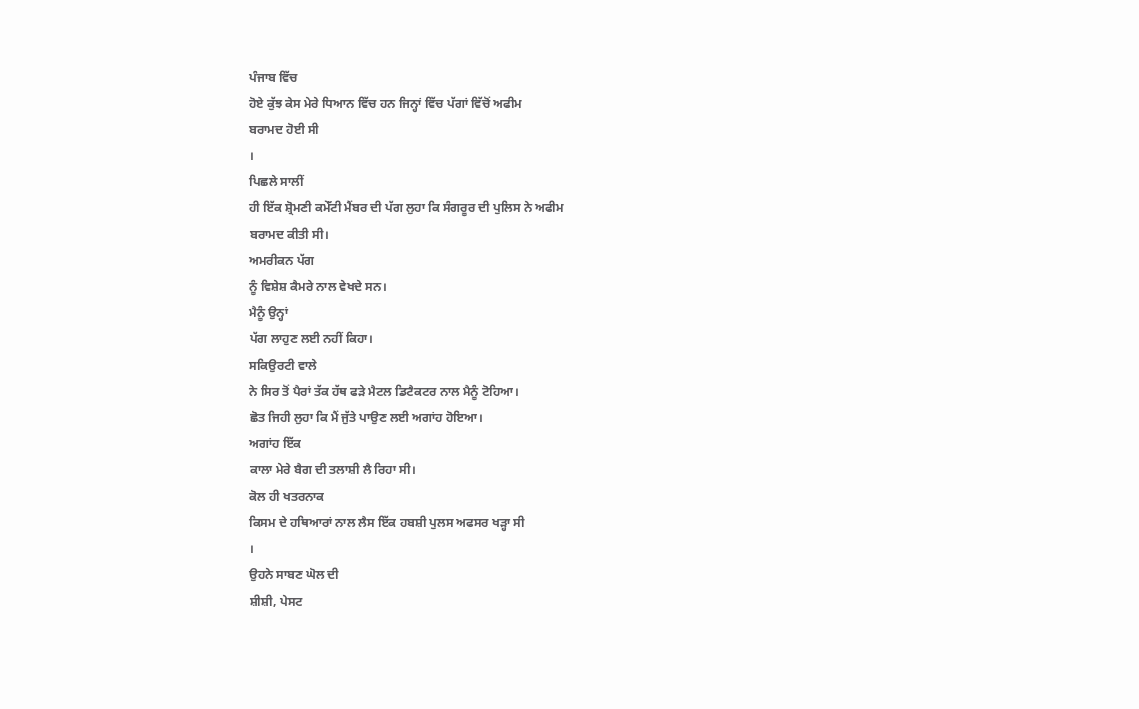ਪੰਜਾਬ ਵਿੱਚ
ਹੋਏ ਕੁੱਝ ਕੇਸ ਮੇਰੇ ਧਿਆਨ ਵਿੱਚ ਹਨ ਜਿਨ੍ਹਾਂ ਵਿੱਚ ਪੱਗਾਂ ਵਿੱਚੋਂ ਅਫੀਮ
ਬਰਾਮਦ ਹੋਈ ਸੀ
।
ਪਿਛਲੇ ਸਾਲੀਂ
ਹੀ ਇੱਕ ਸ਼੍ਰੋਮਣੀ ਕਮੇੱਟੀ ਮੈਂਬਰ ਦੀ ਪੱਗ ਲੁਹਾ ਕਿ ਸੰਗਰੂਰ ਦੀ ਪੁਲਿਸ ਨੇ ਅਫੀਮ
ਬਰਾਮਦ ਕੀਤੀ ਸੀ।
ਅਮਰੀਕਨ ਪੱਗ
ਨੂੰ ਵਿਸ਼ੇਸ਼ ਕੈਮਰੇ ਨਾਲ ਵੇਖਦੇ ਸਨ।
ਮੈਨੂੰ ਉਨ੍ਹਾਂ
ਪੱਗ ਲਾਹੁਣ ਲਈ ਨਹੀਂ ਕਿਹਾ।
ਸਕਿਉਰਟੀ ਵਾਲੇ
ਨੇ ਸਿਰ ਤੋਂ ਪੈਰਾਂ ਤੱਕ ਹੱਥ ਫੜੇ ਮੈਟਲ ਡਿਟੈਕਟਰ ਨਾਲ ਮੈਨੂੰ ਟੋਹਿਆ।
ਛੋਤ ਜਿਹੀ ਲੁਹਾ ਕਿ ਮੈਂ ਜੁੱਤੇ ਪਾਉਣ ਲਈ ਅਗਾਂਹ ਹੋਇਆ।
ਅਗਾਂਹ ਇੱਕ
ਕਾਲਾ ਮੇਰੇ ਬੈਗ ਦੀ ਤਲਾਸ਼ੀ ਲੈ ਰਿਹਾ ਸੀ।
ਕੋਲ ਹੀ ਖਤਰਨਾਕ
ਕਿਸਮ ਦੇ ਹਥਿਆਰਾਂ ਨਾਲ ਲੈਸ ਇੱਕ ਹਬਸ਼ੀ ਪੁਲਸ ਅਫਸਰ ਖੜ੍ਹਾ ਸੀ
।
ਉਹਨੇ ਸਾਬਣ ਘੋਲ ਦੀ
ਸ਼ੀਸ਼ੀ, ਪੇਸਟ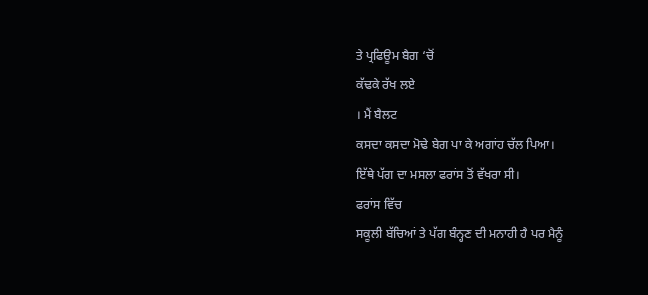ਤੇ ਪ੍ਰਫਿਊਮ ਬੈਗ ‘ਚੋਂ
ਕੱਢਕੇ ਰੱਖ ਲਏ
। ਮੈਂ ਬੈਲਟ
ਕਸਦਾ ਕਸਦਾ ਮੋਢੇ ਬੇਗ ਪਾ ਕੇ ਅਗਾਂਹ ਚੱਲ ਪਿਆ।
ਇੱਥੇ ਪੱਗ ਦਾ ਮਸਲਾ ਫਰਾਂਸ ਤੋਂ ਵੱਖਰਾ ਸੀ।
ਫਰਾਂਸ ਵਿੱਚ
ਸਕੂਲੀ ਬੱਚਿਆਂ ਤੇ ਪੱਗ ਬੰਨ੍ਹਣ ਦੀ ਮਨਾਹੀ ਹੈ ਪਰ ਮੈਨੂੰ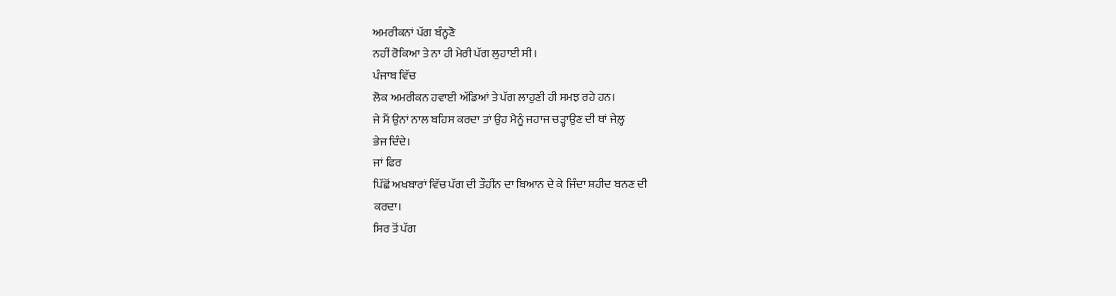ਅਮਰੀਕਨਾਂ ਪੱਗ ਬੰਨ੍ਹਣੋ
ਨਹੀਂ ਰੋਕਿਆ ਤੇ ਨਾ ਹੀ ਮੇਰੀ ਪੱਗ ਲੁਹਾਈ ਸੀ।
ਪੰਜਾਬ ਵਿੱਚ
ਲੋਕ ਅਮਰੀਕਨ ਹਵਾਈ ਅੱਡਿਆਂ ਤੇ ਪੱਗ ਲਾਹੁਣੀ ਹੀ ਸਮਝ ਰਹੇ ਹਨ।
ਜੇ ਮੈਂ ਉਨਾਂ ਨਾਲ ਬਹਿਸ ਕਰਦਾ ਤਾਂ ਉਹ ਮੈਨੂੰ ਜਹਾਜ ਚੜ੍ਹਾਉਣ ਦੀ ਥਾਂ ਜੇਲ਼੍ਹ
ਭੇਜ ਦਿੰਦੇ।
ਜਾਂ ਫਿਰ
ਪਿੱਛੋਂ ਅਖਬਾਰਾਂ ਵਿੱਚ ਪੱਗ ਦੀ ਤੌਹੀਂਨ ਦਾ ਬਿਆਨ ਦੇ ਕੇ ਜਿੰਦਾ ਸ਼ਹੀਦ ਬਨਣ ਦੀ
ਕਰਦਾ।
ਸਿਰ ਤੋਂ ਪੱਗ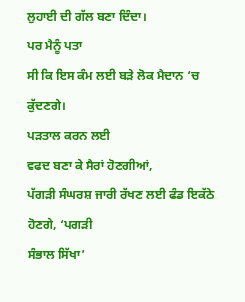ਲੁਹਾਈ ਦੀ ਗੱਲ ਬਣਾ ਦਿੰਦਾ।
ਪਰ ਮੈਨੂੰ ਪਤਾ
ਸੀ ਕਿ ਇਸ ਕੰਮ ਲਈ ਬੜੇ ਲੋਕ ਮੈਦਾਨ ‘ਚ
ਕੁੱਦਣਗੇ।
ਪੜਤਾਲ ਕਰਨ ਲਈ
ਵਫਦ ਬਣਾ ਕੇ ਸੈਰਾਂ ਹੋਣਗੀਆਂ,
ਪੱਗੜੀ ਸੰਘਰਸ਼ ਜਾਰੀ ਰੱਖਣ ਲਈ ਫੰਡ ਇਕੱਠੇ ਹੋਣਗੇ, ‘ਪਗੜੀ
ਸੰਭਾਲ ਸਿੱਖਾ’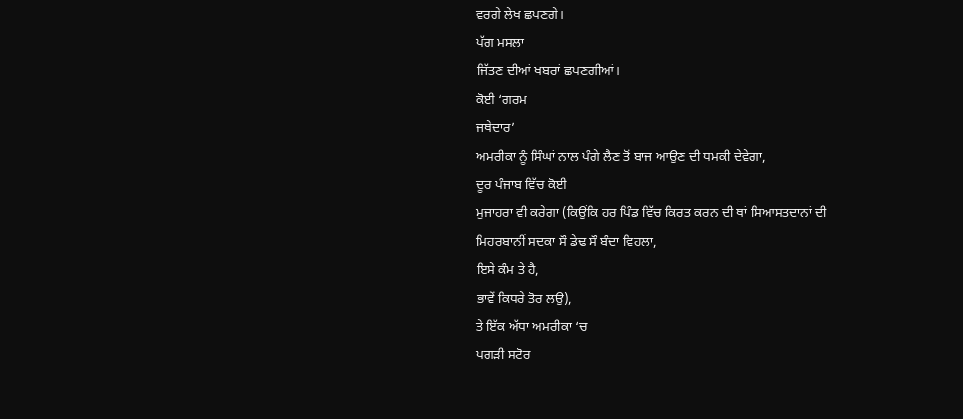ਵਰਗੇ ਲੇਖ ਛਪਣਗੇ।
ਪੱਗ ਮਸਲਾ
ਜਿੱਤਣ ਦੀਆਂ ਖਬਰਾਂ ਛਪਣਗੀਆਂ।
ਕੋਈ ‘ਗਰਮ
ਜਥੇਦਾਰ’
ਅਮਰੀਕਾ ਨੂੰ ਸਿੰਘਾਂ ਨਾਲ ਪੰਗੇ ਲੈਣ ਤੋਂ ਬਾਜ ਆਉਣ ਦੀ ਧਮਕੀ ਦੇਵੇਗਾ,
ਦੂਰ ਪੰਜਾਬ ਵਿੱਚ ਕੋਈ
ਮੁਜਾਹਰਾ ਵੀ ਕਰੇਗਾ (ਕਿਉਂਕਿ ਹਰ ਪਿੰਡ ਵਿੱਚ ਕਿਰਤ ਕਰਨ ਦੀ ਥਾਂ ਸਿਆਸਤਦਾਨਾਂ ਦੀ
ਮਿਹਰਬਾਨੀਂ ਸਦਕਾ ਸੌ ਡੇਢ ਸੌ ਬੰਦਾ ਵਿਹਲਾ,
ਇਸੇ ਕੰਮ ਤੇ ਹੈ,
ਭਾਵੇਂ ਕਿਧਰੇ ਤੋਰ ਲਉ),
ਤੇ ਇੱਕ ਅੱਧਾ ਅਮਰੀਕਾ ‘ਚ
ਪਗੜੀ ਸਟੋਰ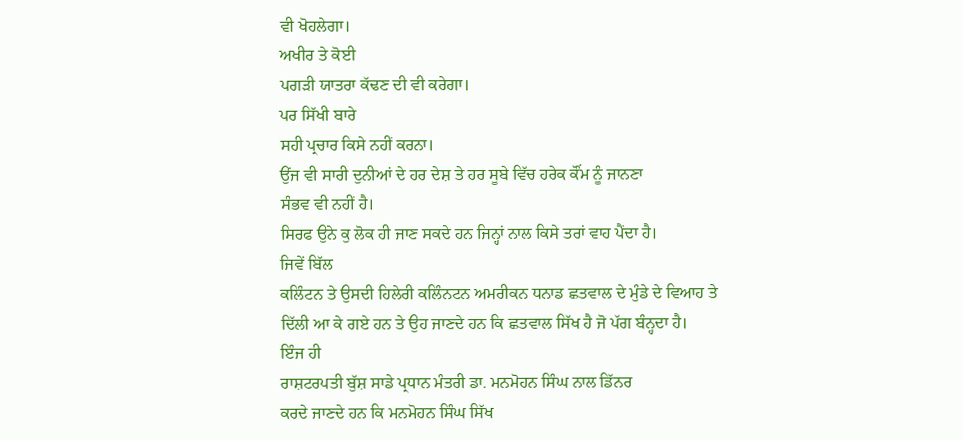ਵੀ ਖੋਹਲੇਗਾ।
ਅਖੀਰ ਤੇ ਕੋਈ
ਪਗੜੀ ਯਾਤਰਾ ਕੱਢਣ ਦੀ ਵੀ ਕਰੇਗਾ।
ਪਰ ਸਿੱਖੀ ਬਾਰੇ
ਸਹੀ ਪ੍ਰਚਾਰ ਕਿਸੇ ਨਹੀਂ ਕਰਨਾ।
ਉਂਜ ਵੀ ਸਾਰੀ ਦੁਨੀਆਂ ਦੇ ਹਰ ਦੇਸ਼ ਤੇ ਹਰ ਸੂਬੇ ਵਿੱਚ ਹਰੇਕ ਕੌਂਮ ਨੂੰ ਜਾਨਣਾ
ਸੰਭਵ ਵੀ ਨਹੀਂ ਹੈ।
ਸਿਰਫ ਉਨੇ ਕੁ ਲੋਕ ਹੀ ਜਾਣ ਸਕਦੇ ਹਨ ਜਿਨ੍ਹਾਂ ਨਾਲ ਕਿਸੇ ਤਰਾਂ ਵਾਹ ਪੈਂਦਾ ਹੈ।
ਜਿਵੇਂ ਬਿੱਲ
ਕਲਿੰਟਨ ਤੇ ਉਸਦੀ ਹਿਲੇਰੀ ਕਲਿੰਨਟਨ ਅਮਰੀਕਨ ਧਨਾਡ ਛਤਵਾਲ ਦੇ ਮੁੰਡੇ ਦੇ ਵਿਆਹ ਤੇ
ਦਿੱਲੀ ਆ ਕੇ ਗਏ ਹਨ ਤੇ ਉਹ ਜਾਣਦੇ ਹਨ ਕਿ ਛਤਵਾਲ ਸਿੱਖ ਹੈ ਜੋ ਪੱਗ ਬੰਨ੍ਹਦਾ ਹੈ।
ਇੰਜ ਹੀ
ਰਾਸ਼ਟਰਪਤੀ ਬੁੱਸ਼ ਸਾਡੇ ਪ੍ਰਧਾਨ ਮੰਤਰੀ ਡਾ. ਮਨਮੋਹਨ ਸਿੰਘ ਨਾਲ ਡਿੱਨਰ
ਕਰਦੇ ਜਾਣਦੇ ਹਨ ਕਿ ਮਨਮੋਹਨ ਸਿੰਘ ਸਿੱਖ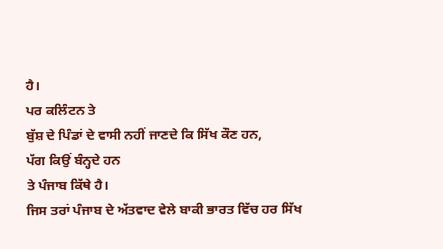ਹੈ।
ਪਰ ਕਲਿੰਟਨ ਤੇ
ਬੁੱਸ਼ ਦੇ ਪਿੰਡਾਂ ਦੇ ਵਾਸੀ ਨਹੀਂ ਜਾਣਦੇ ਕਿ ਸਿੱਖ ਕੌਣ ਹਨ,
ਪੱਗ ਕਿਉਂ ਬੰਨ੍ਹਦੇ ਹਨ
ਤੇ ਪੰਜਾਬ ਕਿੱਥੇ ਹੈ।
ਜਿਸ ਤਰਾਂ ਪੰਜਾਬ ਦੇ ਅੱਤਵਾਦ ਵੇਲੇ ਬਾਕੀ ਭਾਰਤ ਵਿੱਚ ਹਰ ਸਿੱਖ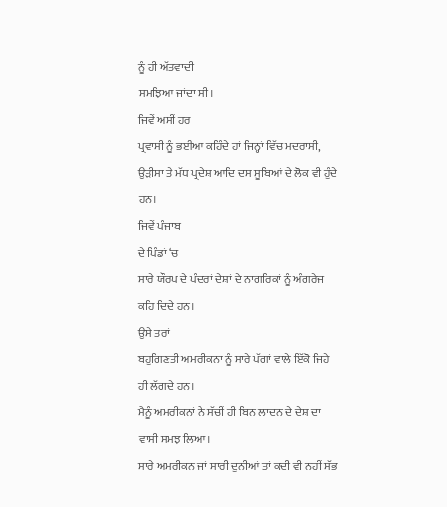ਨੂੰ ਹੀ ਅੱਤਵਾਦੀ
ਸਮਝਿਆ ਜਾਂਦਾ ਸੀ।
ਜਿਵੇਂ ਅਸੀਂ ਹਰ
ਪ੍ਰਵਾਸੀ ਨੂੰ ਭਈਆ ਕਹਿੰਦੇ ਹਾਂ ਜਿਨ੍ਹਾਂ ਵਿੱਚ ਮਦਰਾਸੀ,
ਉੜੀਸਾ ਤੇ ਮੱਧ ਪ੍ਰਦੇਸ਼ ਆਦਿ ਦਸ ਸੂਬਿਆਂ ਦੇ ਲੋਕ ਵੀ ਹੁੰਦੇ ਹਨ।
ਜਿਵੇਂ ਪੰਜਾਬ
ਦੇ ਪਿੰਡਾਂ ‘ਚ
ਸਾਰੇ ਯੌਰਪ ਦੇ ਪੰਦਰਾਂ ਦੇਸ਼ਾਂ ਦੇ ਨਾਗਰਿਕਾਂ ਨੂੰ ਅੰਗਰੇਜ ਕਹਿ ਦਿਦੇ ਹਨ।
ਉਸੇ ਤਰਾਂ
ਬਹੁਗਿਣਤੀ ਅਮਰੀਕਨਾ ਨੂੰ ਸਾਰੇ ਪੱਗਾਂ ਵਾਲੇ ਇੱਕੋ ਜਿਹੇ ਹੀ ਲੱਗਦੇ ਹਨ।
ਮੈਨੂੰ ਅਮਰੀਕਨਾਂ ਨੇ ਸੱਚੀਂ ਹੀ ਬਿਨ ਲਾਦਨ ਦੇ ਦੇਸ਼ ਦਾ ਵਾਸੀ ਸਮਝ ਲਿਆ।
ਸਾਰੇ ਅਮਰੀਕਨ ਜਾਂ ਸਾਰੀ ਦੁਨੀਆਂ ਤਾਂ ਕਦੀ ਵੀ ਨਹੀਂ ਸੱਭ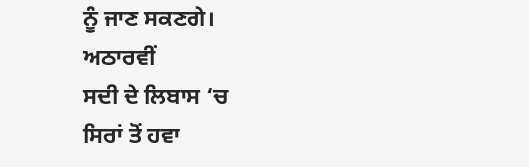ਨੂੰ ਜਾਣ ਸਕਣਗੇ।
ਅਠਾਰਵੀਂ
ਸਦੀ ਦੇ ਲਿਬਾਸ ‘ਚ
ਸਿਰਾਂ ਤੋਂ ਹਵਾ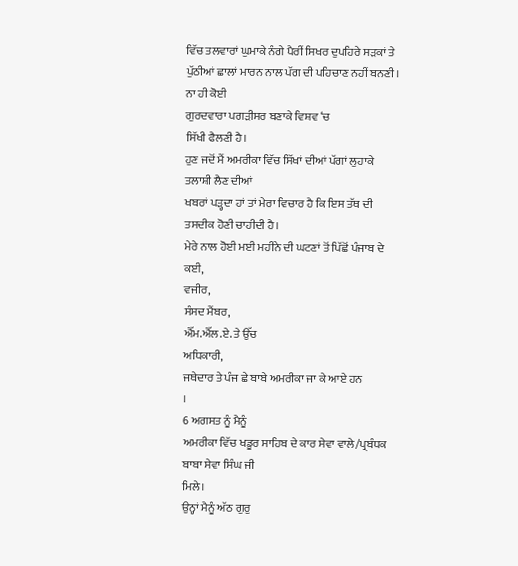ਵਿੱਚ ਤਲਵਾਰਾਂ ਘੁਮਾਕੇ ਨੰਗੇ ਪੈਰੀਂ ਸਿਖਰ ਦੁਪਹਿਰੇ ਸੜਕਾਂ ਤੇ
ਪੁੱਠੀਆਂ ਛਾਲਾਂ ਮਾਰਨ ਨਾਲ ਪੱਗ ਦੀ ਪਹਿਚਾਣ ਨਹੀਂ ਬਨਣੀ।
ਨਾ ਹੀ ਕੋਈ
ਗੁਰਦਵਾਰਾ ਪਗੜੀਸਰ ਬਣਾਕੇ ਵਿਸ਼ਵ ‘ਚ
ਸਿੱਖੀ ਫੈਲਣੀ ਹੈ।
ਹੁਣ ਜਦੋਂ ਮੈਂ ਅਮਰੀਕਾ ਵਿੱਚ ਸਿੱਖਾਂ ਦੀਆਂ ਪੱਗਾਂ ਲੁਹਾਕੇ ਤਲਾਸ਼ੀ ਲੈਣ ਦੀਆਂ
ਖਬਰਾਂ ਪੜ੍ਹਦਾ ਹਾਂ ਤਾਂ ਮੇਰਾ ਵਿਚਾਰ ਹੈ ਕਿ ਇਸ ਤੱਥ ਦੀ ਤਸਦੀਕ ਹੋਣੀ ਚਾਹੀਦੀ ਹੈ।
ਮੇਰੇ ਨਾਲ ਹੋਈ ਮਈ ਮਹੀਨੇ ਦੀ ਘਟਣਾਂ ਤੋਂ ਪਿੱਛੋਂ ਪੰਜਾਬ ਦੇ ਕਈ,
ਵਜੀਰ,
ਸੰਸਦ ਮੈਂਬਰ,
ਐੱਮ.ਐੱਲ.ਏ. ਤੇ ਉੱਚ
ਅਧਿਕਾਰੀ,
ਜਥੇਦਾਰ ਤੇ ਪੰਜ ਛੇ ਬਾਬੇ ਅਮਰੀਕਾ ਜਾ ਕੇ ਆਏ ਹਨ
।
6 ਅਗਸਤ ਨੂੰ ਮੈਨੂੰ
ਅਮਰੀਕਾ ਵਿੱਚ ਖਡੂਰ ਸਾਹਿਬ ਦੇ ਕਾਰ ਸੇਵਾ ਵਾਲੇ/ਪ੍ਰਬੰਧਕ ਬਾਬਾ ਸੇਵਾ ਸਿੰਘ ਜੀ
ਮਿਲੇ।
ਉਨ੍ਹਾਂ ਮੈਨੂੰ ਅੱਠ ਗੁਰੁ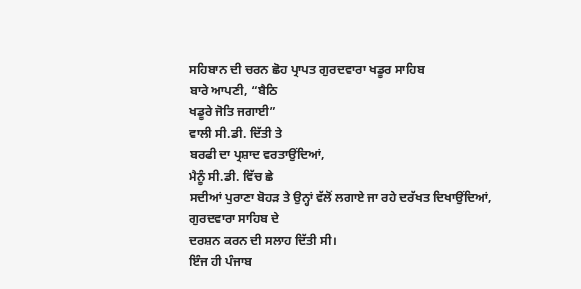ਸਹਿਬਾਨ ਦੀ ਚਰਨ ਛੋਹ ਪ੍ਰਾਪਤ ਗੁਰਦਵਾਰਾ ਖਡੂਰ ਸਾਹਿਬ
ਬਾਰੇ ਆਪਣੀ, “ਬੈਠਿ
ਖਡੂਰੇ ਜੋਤਿ ਜਗਾਈ”
ਵਾਲੀ ਸੀ.ਡੀ. ਦਿੱਤੀ ਤੇ
ਬਰਫੀ ਦਾ ਪ੍ਰਸ਼ਾਦ ਵਰਤਾਉਂਦਿਆਂ,
ਮੈਨੂੰ ਸੀ.ਡੀ. ਵਿੱਚ ਛੇ
ਸਦੀਆਂ ਪੁਰਾਣਾ ਬੋਹੜ ਤੇ ਉਨ੍ਹਾਂ ਵੱਲੋਂ ਲਗਾਏ ਜਾ ਰਹੇ ਦਰੱਖਤ ਦਿਖਾਉਂਦਿਆਂ,
ਗੁਰਦਵਾਰਾ ਸਾਹਿਬ ਦੇ
ਦਰਸ਼ਨ ਕਰਨ ਦੀ ਸਲਾਹ ਦਿੱਤੀ ਸੀ।
ਇੰਜ ਹੀ ਪੰਜਾਬ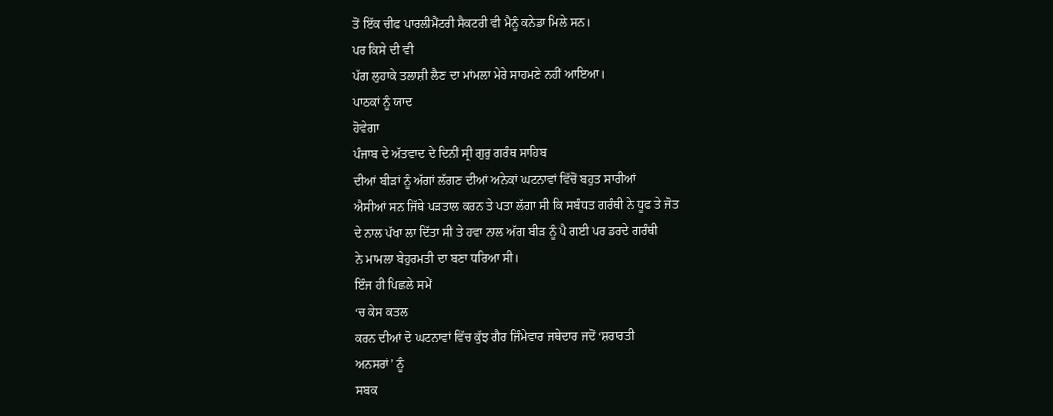ਤੋਂ ਇੱਕ ਚੀਫ ਪਾਰਲੀਮੈਂਟਰੀ ਸੈਕਟਰੀ ਵੀ ਮੈਨੂੰ ਕਨੇਡਾ ਮਿਲੇ ਸਨ।
ਪਰ ਕਿਸੇ ਦੀ ਵੀ
ਪੱਗ ਲੁਹਾਕੇ ਤਲਾਸ਼ੀ ਲੈਣ ਦਾ ਮਾਂਮਲਾ ਮੇਰੇ ਸਾਹਮਣੇ ਨਹੀਂ ਆਇਆ।
ਪਾਠਕਾਂ ਨੂੰ ਯਾਦ
ਹੋਵੇਗਾ
ਪੰਜਾਬ ਦੇ ਅੱਤਵਾਦ ਦੇ ਦਿਨੀਂ ਸ੍ਰੀ ਗੁਰੁ ਗਰੰਥ ਸਾਹਿਬ
ਦੀਆਂ ਬੀੜਾਂ ਨੂੰ ਅੱਗਾਂ ਲੱਗਣ ਦੀਆਂ ਅਨੇਕਾਂ ਘਟਨਾਵਾਂ ਵਿੱਚੋਂ ਬਹੁਤ ਸਾਰੀਆਂ
ਐਸੀਆਂ ਸਨ ਜਿੱਥੇ ਪੜਤਾਲ ਕਰਨ ਤੇ ਪਤਾ ਲੱਗਾ ਸੀ ਕਿ ਸਬੰਧਤ ਗਰੰਥੀ ਨੇ ਧੂਫ ਤੇ ਜੋਤ
ਦੇ ਨਾਲ ਪੱਖਾ ਲਾ ਦਿੱਤਾ ਸੀ ਤੇ ਹਵਾ ਨਾਲ ਅੱਗ ਬੀੜ ਨੂੰ ਪੈ ਗਈ ਪਰ ਡਰਦੇ ਗਰੰਥੀ
ਨੇ ਮਾਮਲਾ ਬੇਹੁਰਮਤੀ ਦਾ ਬਣਾ ਧਰਿਆ ਸੀ।
ਇੰਜ ਹੀ ਪਿਛਲੇ ਸਮੇਂ
‘ਚ ਕੇਸ ਕਤਲ
ਕਰਨ ਦੀਆਂ ਦੋ ਘਟਨਾਵਾਂ ਵਿੱਚ ਕੁੱਝ ਗੈਰ ਜਿੰਮੇਵਾਰ ਜਥੇਦਾਰ ਜਦੋਂ ‘ਸ਼ਰਾਰਤੀ
ਅਨਸਰਾਂ’ ਨੂੰ
ਸਬਕ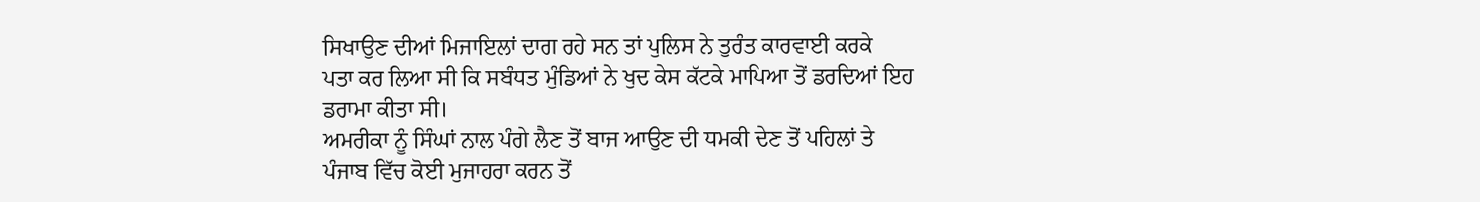ਸਿਖਾਉਣ ਦੀਆਂ ਮਿਜਾਇਲਾਂ ਦਾਗ ਰਹੇ ਸਨ ਤਾਂ ਪੁਲਿਸ ਨੇ ਤੁਰੰਤ ਕਾਰਵਾਈ ਕਰਕੇ
ਪਤਾ ਕਰ ਲਿਆ ਸੀ ਕਿ ਸਬੰਧਤ ਮੁੰਡਿਆਂ ਨੇ ਖੁਦ ਕੇਸ ਕੱਟਕੇ ਮਾਪਿਆ ਤੋਂ ਡਰਦਿਆਂ ਇਹ
ਡਰਾਮਾ ਕੀਤਾ ਸੀ।
ਅਮਰੀਕਾ ਨੂੰ ਸਿੰਘਾਂ ਨਾਲ ਪੰਗੇ ਲੈਣ ਤੋਂ ਬਾਜ ਆਉਣ ਦੀ ਧਮਕੀ ਦੇਣ ਤੋਂ ਪਹਿਲਾਂ ਤੇ
ਪੰਜਾਬ ਵਿੱਚ ਕੋਈ ਮੁਜਾਹਰਾ ਕਰਨ ਤੋਂ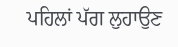ਪਹਿਲਾਂ ਪੱਗ ਲੁਹਾਉਣ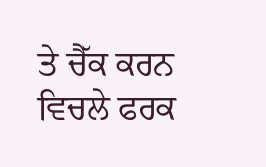ਤੇ ਚੈੱਕ ਕਰਨ
ਵਿਚਲੇ ਫਰਕ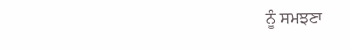ਨੂੰ ਸਮਝਣਾ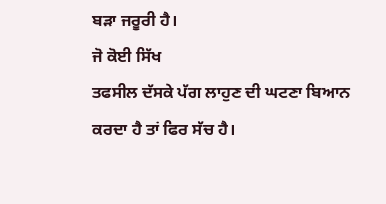ਬੜਾ ਜਰੂਰੀ ਹੈ।
ਜੋ ਕੋਈ ਸਿੱਖ
ਤਫਸੀਲ ਦੱਸਕੇ ਪੱਗ ਲਾਹੁਣ ਦੀ ਘਟਣਾ ਬਿਆਨ ਕਰਦਾ ਹੈ ਤਾਂ ਫਿਰ ਸੱਚ ਹੈ।